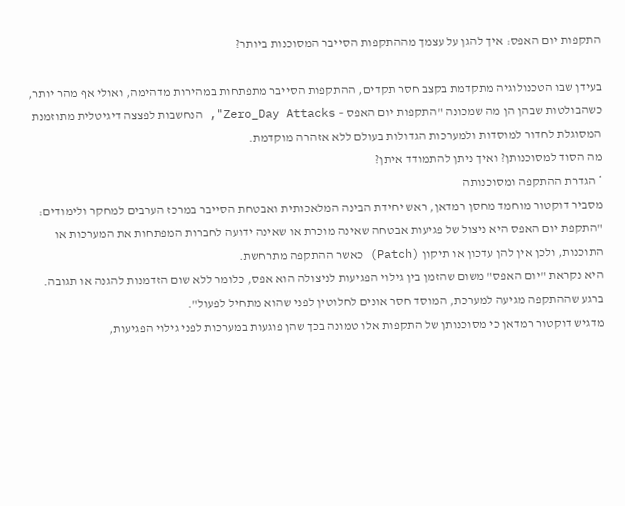התקפות יום האפס: איך להגן על עצמך מההתקפות הסייבר המסוכנות ביותר?

בעידן שבו הטכנולוגיה מתקדמת בקצב חסר תקדים, ההתקפות הסייבר מתפתחות במהירות מדהימה, ואולי אף מהר יותר, כשהבולטות שבהן הן מה שמכונה "התקפות יום האפס – Zero_Day Attacks", הנחשבות לפצצה דיגיטלית מתוזמנת המסוגלת לחדור למוסדות ולמערכות הגדולות בעולם ללא אזהרה מוקדמת.
מה הסוד למסוכנותן? ואיך ניתן להתמודד איתן?
* הגדרת ההתקפה ומסוכנותה
מסביר דוקטור מוחמד מחסן רמדאן, ראש יחידת הבינה המלאכותית ואבטחת הסייבר במרכז הערבים למחקר ולימודים:
"התקפת יום האפס היא ניצול של פגיעות אבטחה שאינה מוכרת או שאינה ידועה לחברות המפתחות את המערכות או התוכנות, ולכן אין להן עדכון או תיקון (Patch) כאשר ההתקפה מתרחשת.
היא נקראת "יום האפס" משום שהזמן בין גילוי הפגיעות לניצולה הוא אפס, כלומר ללא שום הזדמנות להגנה או תגובה.
ברגע שההתקפה מגיעה למערכת, המוסד חסר אונים לחלוטין לפני שהוא מתחיל לפעול".
מדגיש דוקטור רמדאן כי מסוכנותן של התקפות אלו טמונה בכך שהן פוגעות במערכות לפני גילוי הפגיעות,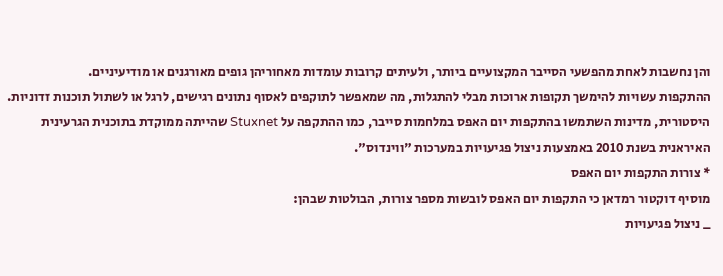והן נחשבות לאחת מהפשעי הסייבר המקצועיים ביותר, ולעיתים קרובות עומדות מאחוריהן גופים מאורגנים או מודיעיניים.
ההתקפות עשויות להימשך תקופות ארוכות מבלי להתגלות, מה שמאפשר לתוקפים לאסוף נתונים רגישים, לרגל או לשתול תוכנות זדוניות.
היסטורית, מדינות השתמשו בהתקפות יום האפס במלחמות סייבר, כמו ההתקפה על Stuxnet שהייתה ממוקדת בתוכנית הגרעינית האיראנית בשנת 2010 באמצעות ניצול פגיעויות במערכות "ווינדוס".
* צורות התקפות יום האפס
מוסיף דוקטור רמדאן כי התקפות יום האפס לובשות מספר צורות, הבולטות שבהן:
_ ניצול פגיעויות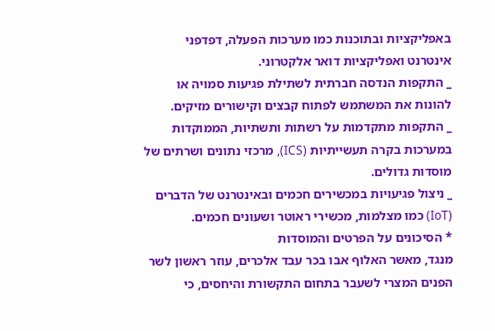באפליקציות ובתוכנות כמו מערכות הפעלה, דפדפני אינטרנט ואפליקציות דואר אלקטרוני.
_ התקפות הנדסה חברתית לשתילת פגיעות סמויה או להונות את המשתמש לפתוח קבצים וקישורים מזיקים.
_ התקפות מתקדמות על רשתות ותשתיות, הממוקדות במערכות בקרה תעשייתיות (ICS), מרכזי נתונים ושרתים של מוסדות גדולים.
_ ניצול פגיעויות במכשירים חכמים ובאינטרנט של הדברים (IoT) כמו מצלמות, מכשירי ראוטר ושעונים חכמים.
* הסיכונים על הפרטים והמוסדות
מנגד, מאשר האלוף אבו בכר עבד אלכרים, עוזר ראשון לשר הפנים המצרי לשעבר בתחום התקשורת והיחסים, כי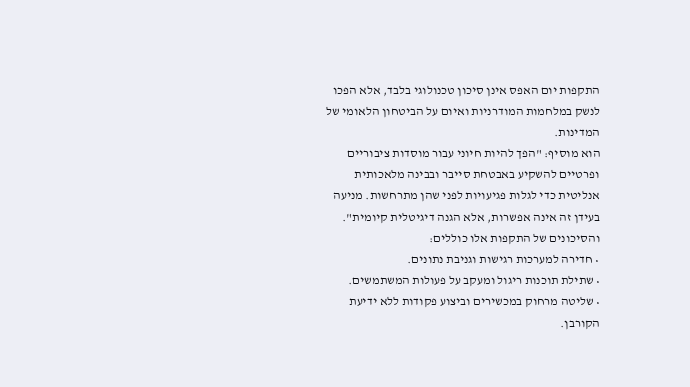התקפות יום האפס אינן סיכון טכנולוגי בלבד, אלא הפכו לנשק במלחמות המודרניות ואיום על הביטחון הלאומי של המדינות.
הוא מוסיף: "הפך להיות חיוני עבור מוסדות ציבוריים ופרטיים להשקיע באבטחת סייבר ובבינה מלאכותית אנליטית כדי לגלות פגיעויות לפני שהן מתרחשות. מניעה בעידן זה אינה אפשרות, אלא הגנה דיגיטלית קיומית".
והסיכונים של התקפות אלו כוללים:
• חדירה למערכות רגישות וגניבת נתונים.
• שתילת תוכנות ריגול ומעקב על פעולות המשתמשים.
• שליטה מרחוק במכשירים וביצוע פקודות ללא ידיעת הקורבן.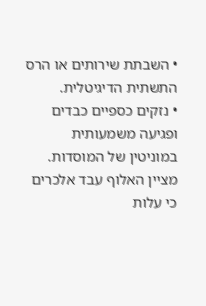• השבתת שירותים או הרס התשתית הדיגיטלית.
• נזקים כספיים כבדים ופגיעה משמעותית במוניטין של המוסדות.
מציין האלוף עבד אלכרים כי עלות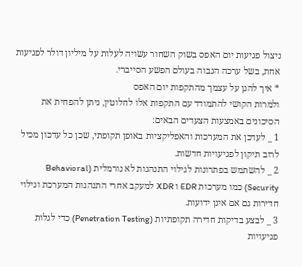ניצול פגיעות יום האפס בשוק השחור עשויה לעלות על מיליון דולר לפגיעות אחת, בשל ערכה הגבוה בעולם הפשע הסייברי.
* איך להגן על עצמך מהתקפות יום האפס
ולמרות הקושי להתמודד עם התקפות אלו לחלוטין, ניתן להפחית את הסיכונים באמצעות הצעדים הבאים:
1 _ לעדכן את המערכות והאפליקציות באופן תקופתי, שכן כל עדכון מכיל לרוב תיקון לפגיעויות חדשות.
2 _ להשתמש בפתרונות לגילוי התנהגות לא נורמלית (Behavioral Security) כמו מערכות EDR ו XDR למעקב אחרי התנהגות המערכת וגילוי חדירות גם אם אינן ידועות.
3 _ לבצע בדיקות חדירה תקופתיות (Penetration Testing) כדי לגלות פגיעויות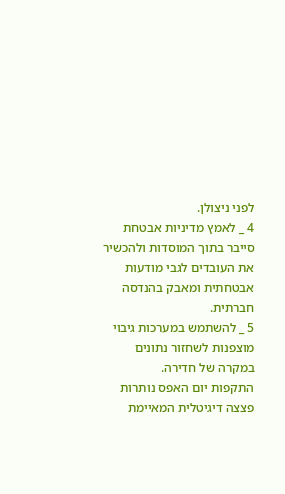לפני ניצולן.
4 _ לאמץ מדיניות אבטחת סייבר בתוך המוסדות ולהכשיר את העובדים לגבי מודעות אבטחתית ומאבק בהנדסה חברתית.
5 _ להשתמש במערכות גיבוי מוצפנות לשחזור נתונים במקרה של חדירה.
התקפות יום האפס נותרות פצצה דיגיטלית המאיימת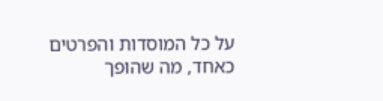על כל המוסדות והפרטים כאחד, מה שהופך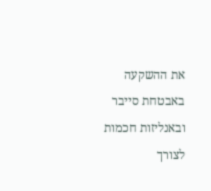את ההשקעה באבטחת סייבר ובאנליזות חכמות לצורך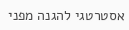אסטרטגי להגנה מפני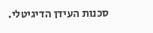סכנות העידן הדיגיטלי.